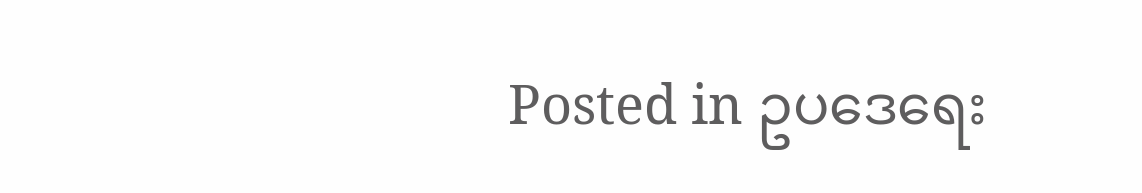Posted in ဥပဒေရေး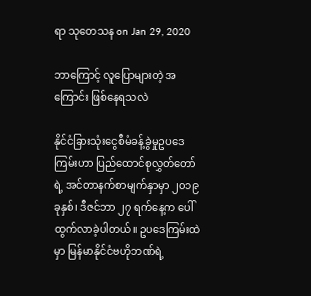ရာ သုတေသန on Jan 29, 2020

ဘာကြောင့် လူပြောများတဲ့ အကြောင်း ဖြစ်နေရသလဲ

နိုင်ငံခြားသုံးငွေစီမံခန့်ခွဲမှုဥပဒေကြမ်းဟာ ပြည်ထောင်စုလွှတ်တော်ရဲ့ အင်တာနက်စာမျက်နှာမှာ ၂၀၁၉ ခုနှစ်၊ ဒီဇင်ဘာ ၂၇ ရက်နေ့က ပေါ်ထွက်လာခဲ့ပါတယ်။ ဥပဒေကြမ်းထဲမှာ မြန်မာနိုင်ငံဗဟိုဘဏ်ရဲ့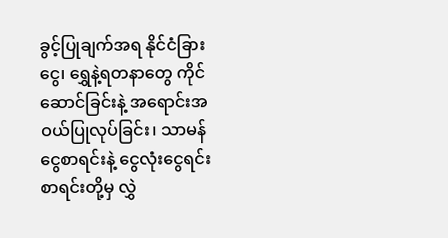ခွင့်ပြုချက်အရ နိုင်ငံခြားငွေ၊ ရွှေနဲ့ရတနာတွေ ကိုင်ဆောင်ခြင်းနဲ့ အရောင်းအဝယ်ပြုလုပ်ခြင်း၊ သာမန်ငွေစာရင်းနဲ့ ငွေလုံးငွေရင်းစာရင်းတို့မှ လွှဲ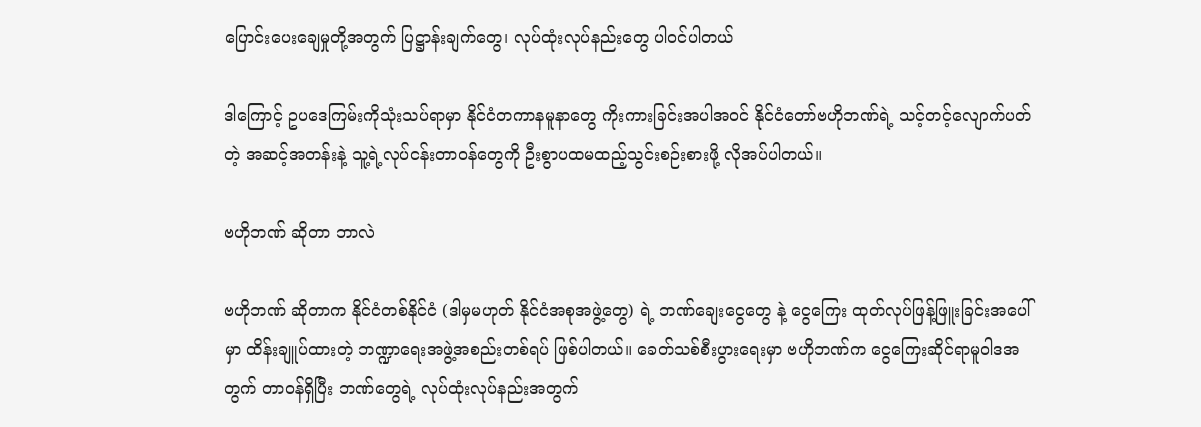ပြောင်းပေးချေမှုတို့အတွက် ပြဋ္ဌာန်းချက်တွေ၊ လုပ်ထုံးလုပ်နည်းတွေ ပါဝင်ပါတယ်

ဒါကြောင့် ဥပဒေကြမ်းကိုသုံးသပ်ရာမှာ နိုင်ငံတကာနမူနာတွေ ကိုးကားခြင်းအပါအဝင် နိုင်ငံတော်ဗဟိုဘဏ်ရဲ့ သင့်တင့်လျောက်ပတ်တဲ့ အဆင့်အတန်းနဲ့ သူ့ရဲ့လုပ်ငန်းတာဝန်တွေကို ဦးစွာပထမထည့်သွင်းစဉ်းစားဖို့ လိုအပ်ပါတယ်။

ဗဟိုဘဏ် ဆိုတာ ဘာလဲ

ဗဟိုဘဏ် ဆိုတာက နိုင်ငံတစ်နိုင်ငံ (ဒါမှမဟုတ် နိုင်ငံအစုအဖွဲ့တွေ) ရဲ့ ဘဏ်ချေးငွေတွေ နဲ့ ငွေကြေး ထုတ်လုပ်ဖြန့်ဖြူးခြင်းအပေါ်မှာ ထိန်းချူပ်ထားတဲ့ ဘဏ္ဍာရေးအဖွဲ့အစည်းတစ်ရပ် ဖြစ်ပါတယ်။ ခေတ်သစ်စီးပွားရေးမှာ ဗဟိုဘဏ်က ငွေကြေးဆိုင်ရာမူဝါဒအတွက် တာဝန်ရှိပြီး ဘဏ်တွေရဲ့ လုပ်ထုံးလုပ်နည်းအတွက်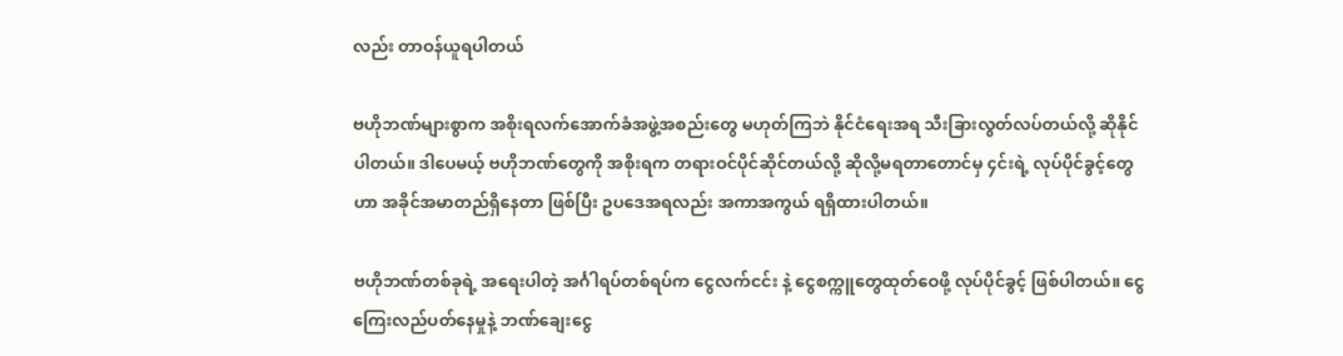လည်း တာဝန်ယူရပါတယ်

ဗဟိုဘဏ်များစွာက အစိုးရလက်အောက်ခံအဖွဲ့အစည်းတွေ မဟုတ်ကြဘဲ နိုင်ငံရေးအရ သီးခြားလွတ်လပ်တယ်လို့ ဆိုနိုင်ပါတယ်။ ဒါပေမယ့် ဗဟိုဘဏ်တွေကို အစိုးရက တရားဝင်ပိုင်ဆိုင်တယ်လို့ ဆိုလို့မရတာတောင်မှ ၄င်းရဲ့ လုပ်ပိုင်ခွင့်တွေဟာ အခိုင်အမာတည်ရှိနေတာ ဖြစ်ပြီး ဥပဒေအရလည်း အကာအကွယ် ရရှိထားပါတယ်။

ဗဟိုဘဏ်တစ်ခုရဲ့ အရေးပါတဲ့ အင်္ဂါရပ်တစ်ရပ်က ငွေလက်ငင်း နဲ့ ငွေစက္ကူတွေထုတ်ဝေဖို့ လုပ်ပိုင်ခွင့် ဖြစ်ပါတယ်။ ငွေကြေးလည်ပတ်နေမှုနဲ့ ဘဏ်ချေးငွေ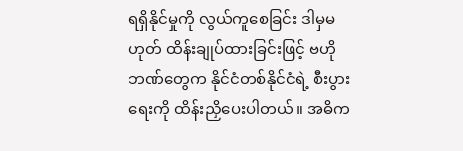ရရှိနိုင်မှုကို လွယ်ကူစေခြင်း ဒါမှမဟုတ် ထိန်းချုပ်ထားခြင်းဖြင့် ဗဟိုဘဏ်တွေက နိုင်ငံတစ်နိုင်ငံရဲ့ စီးပွားရေးကို ထိန်းညှိပေးပါတယ်။ အဓိက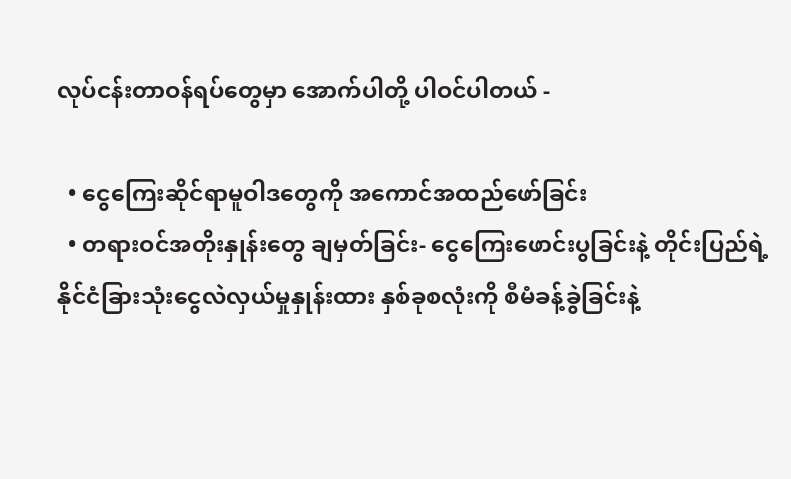လုပ်ငန်းတာဝန်ရပ်တွေမှာ အောက်ပါတို့ ပါဝင်ပါတယ် -

  • ငွေကြေးဆိုင်ရာမူဝါဒတွေကို အကောင်အထည်ဖော်ခြင်း
  • တရားဝင်အတိုးနှုန်းတွေ ချမှတ်ခြင်း- ငွေကြေးဖောင်းပွခြင်းနဲ့ တိုင်းပြည်ရဲ့ နိုင်ငံခြားသုံးငွေလဲလှယ်မှုနှုန်းထား နှစ်ခုစလုံးကို စီမံခန့်ခွဲခြင်းနဲ့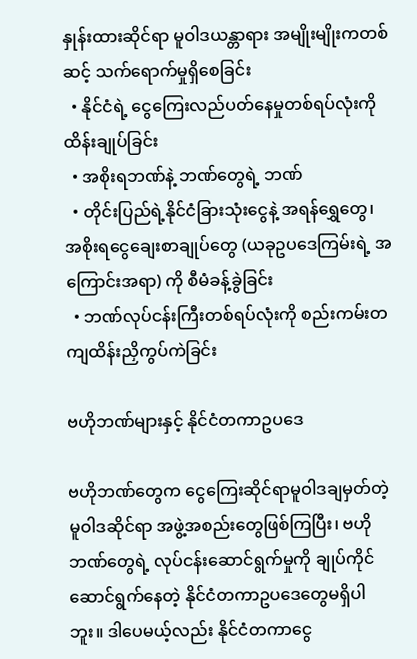နှုန်းထားဆိုင်ရာ မူဝါဒယန္တာရား အမျိုးမျိုးကတစ်ဆင့် သက်ရောက်မှုရှိစေခြင်း
  • နိုင်ငံရဲ့ ငွေကြေးလည်ပတ်နေမှုတစ်ရပ်လုံးကို ထိန်းချုပ်ခြင်း
  • အစိုးရဘဏ်နဲ့ ဘဏ်တွေရဲ့ ဘဏ်
  • တိုင်းပြည်ရဲ့နိုင်ငံခြားသုံးငွေနဲ့ အရန်ရွှေတွေ၊ အစိုးရငွေချေးစာချုပ်တွေ (ယခုဥပဒေကြမ်းရဲ့ အကြောင်းအရာ) ကို စီမံခန့်ခွဲခြင်း
  • ဘဏ်လုပ်ငန်းကြီးတစ်ရပ်လုံးကို စည်းကမ်းတကျထိန်းညှိကွပ်ကဲခြင်း

ဗဟိုဘဏ်များနှင့် နိုင်ငံတကာဥပဒေ

ဗဟိုဘဏ်တွေက ငွေကြေးဆိုင်ရာမူဝါဒချမှတ်တဲ့ မူဝါဒဆိုင်ရာ အဖွဲ့အစည်းတွေဖြစ်ကြပြီး၊ ဗဟိုဘဏ်တွေရဲ့ လုပ်ငန်းဆောင်ရွက်မှုကို ချုပ်ကိုင်ဆောင်ရွက်နေတဲ့ နိုင်ငံတကာဥပဒေတွေမရှိပါဘူး။ ဒါပေမယ့်လည်း နိုင်ငံတကာငွေ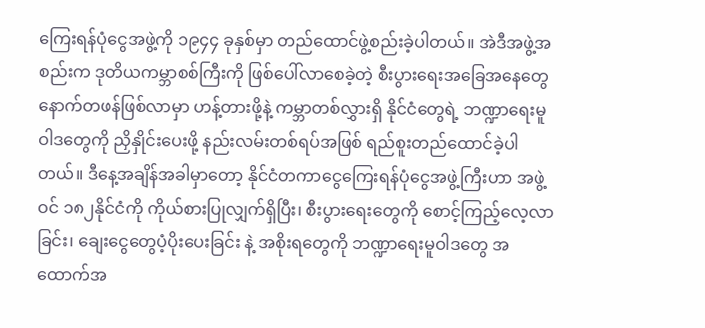ကြေးရန်ပုံငွေအဖွဲ့ကို ၁၉၄၄ ခုနှစ်မှာ တည်ထောင်ဖွဲ့စည်းခဲ့ပါတယ်။ အဲဒီအဖွဲ့အစည်းက ဒုတိယကမ္ဘာစစ်ကြီးကို ဖြစ်ပေါ်လာစေခဲ့တဲ့ စီးပွားရေးအခြေအနေတွေ နောက်တဖန်ဖြစ်လာမှာ ဟန့်တားဖို့နဲ့ ကမ္ဘာတစ်လွှားရှိ နိုင်ငံတွေရဲ့ ဘဏ္ဍာရေးမူဝါဒတွေကို ညှိနှိုင်းပေးဖို့ နည်းလမ်းတစ်ရပ်အဖြစ် ရည်စူးတည်ထောင်ခဲ့ပါတယ်။ ဒီနေ့အချိန်အခါမှာတော့ နိုင်ငံတကာငွေကြေးရန်ပုံငွေအဖွဲ့ကြီးဟာ အဖွဲ့ဝင် ၁၈၂နိုင်ငံကို ကိုယ်စားပြုလျှက်ရှိပြီး၊ စီးပွားရေးတွေကို စောင့်ကြည့်လေ့လာခြင်း၊ ချေးငွေတွေပံ့ပိုးပေးခြင်း နဲ့ အစိုးရတွေကို ဘဏ္ဍာရေးမူဝါဒတွေ အထောက်အ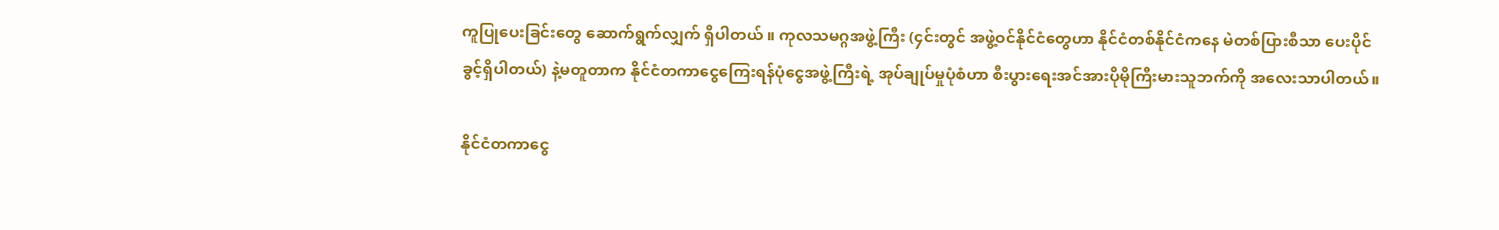ကူပြုပေးခြင်းတွေ ဆောက်ရွက်လျှက် ရှိပါတယ် ။ ကုလသမဂ္ဂအဖွဲ့ကြီး (၄င်းတွင် အဖွဲ့ဝင်နိုင်ငံတွေဟာ နိုင်ငံတစ်နိုင်ငံကနေ မဲတစ်ပြားစီသာ ပေးပိုင်ခွင့်ရှိပါတယ်) နဲ့မတူတာက နိုင်ငံတကာငွေကြေးရန်ပုံငွေအဖွဲ့ကြီးရဲ့ အုပ်ချုပ်မှုပုံစံဟာ စီးပွားရေးအင်အားပိုမိုကြီးမားသူဘက်ကို အလေးသာပါတယ်။

နိုင်ငံတကာငွေ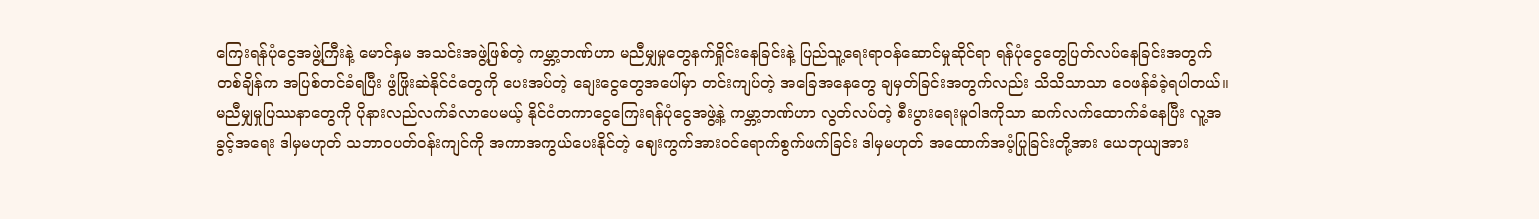ကြေးရန်ပုံငွေအဖွဲ့ကြီးနဲ့ မောင်နှမ အသင်းအဖွဲ့ဖြစ်တဲ့ ကမ္ဘာ့ဘဏ်ဟာ မညီမျှမှုတွေနက်ရှိုင်းနေခြင်းနဲ့ ပြည်သူ့ရေးရာဝန်ဆောင်မှုဆိုင်ရာ ရန်ပုံငွေတွေပြတ်လပ်နေခြင်းအတွက် တစ်ချိန်က အပြစ်တင်ခံရပြီး ဖွံဖြိုးဆဲနိုင်ငံတွေကို ပေးအပ်တဲ့ ချေးငွေတွေအပေါ်မှာ တင်းကျပ်တဲ့ အခြေအနေတွေ ချမှတ်ခြင်းအတွက်လည်း သိသိသာသာ ဝေဖန်ခံခဲ့ရပါတယ်။ မညီမျှမှုပြဿနာတွေကို ပိုနားလည်လက်ခံလာပေမယ့် နိုင်ငံတကာငွေကြေးရန်ပုံငွေအဖွဲ့နဲ့ ကမ္ဘာ့ဘဏ်ဟာ လွတ်လပ်တဲ့ စီးပွားရေးမူဝါဒကိုသာ ဆက်လက်ထောက်ခံနေပြီး လူ့အခွင့်အရေး ဒါမှမဟုတ် သဘာဝပတ်ဝန်းကျင်ကို အကာအကွယ်ပေးနိုင်တဲ့ ဈေးကွက်အားဝင်ရောက်စွက်ဖက်ခြင်း ဒါမှမဟုတ် အထောက်အပံ့ပြုခြင်းတို့အား ယေဘုယျအား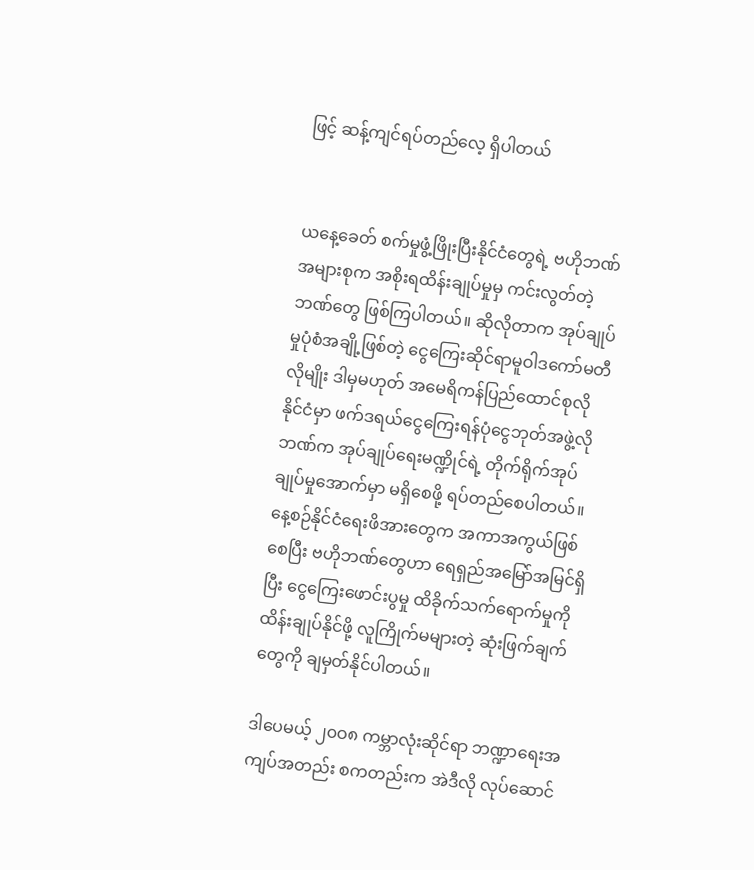ဖြင့် ဆန့်ကျင်ရပ်တည်လေ့ ရှိပါတယ်


ယနေ့ခေတ် စက်မှုဖွံ့ဖြိုးပြီးနိုင်ငံတွေရဲ့ ဗဟိုဘဏ်အများစုက အစိုးရထိန်းချုပ်မှုမှ ကင်းလွတ်တဲ့ ဘဏ်တွေ ဖြစ်ကြပါတယ်။ ဆိုလိုတာက အုပ်ချုပ်မှုပုံစံအချို့ဖြစ်တဲ့ ငွေကြေးဆိုင်ရာမူဝါဒကော်မတီလိုမျိုး ဒါမှမဟုတ် အမေရိကန်ပြည်ထောင်စုလိုနိုင်ငံမှာ ဖက်ဒရယ်ငွေကြေးရန်ပုံငွေဘုတ်အဖွဲ့လို ဘဏ်က အုပ်ချုပ်ရေးမဏ္ဍိုင်ရဲ့ တိုက်ရိုက်အုပ်ချုပ်မှုအောက်မှာ မရှိစေဖို့ ရပ်တည်စေပါတယ်။ နေ့စဉ်နိုင်ငံရေးဖိအားတွေက အကာအကွယ်ဖြစ်စေပြီး ဗဟိုဘဏ်တွေဟာ ရေရှည်အမြော်အမြင်ရှိပြီး ငွေကြေးဖောင်းပွမှု ထိခိုက်သက်ရောက်မှုကို ထိန်းချုပ်နိုင်ဖို့ လူကြိုက်မများတဲ့ ဆုံးဖြက်ချက်တွေကို ချမှတ်နိုင်ပါတယ်။

ဒါပေမယ့် ၂၀ဝ၈ ကမ္ဘာလုံးဆိုင်ရာ ဘဏ္ဍာရေးအကျပ်အတည်း စကတည်းက အဲဒီလို လုပ်ဆောင်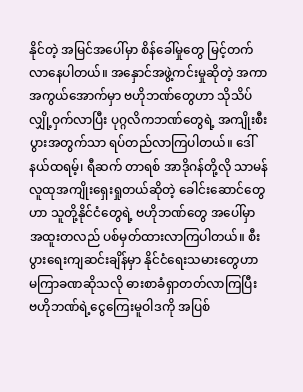နိုင်တဲ့ အမြင်အပေါ်မှာ စိန်ခေါ်မှုတွေ မြင့်တက်လာနေပါတယ်။ အနှောင်အဖွဲ့ကင်းမှုဆိုတဲ့ အကာအကွယ်အောက်မှာ ဗဟိုဘဏ်တွေဟာ သိုသိပ်လျှို့ဝှက်လာပြီး ပုဂ္ဂလိကဘဏ်တွေရဲ့ အကျိုးစီးပွားအတွက်သာ ရပ်တည်လာကြပါတယ်။ ဒေါ်နယ်ထရမ့်၊ ရီဆက် တာရစ် အာဒိုဂန်တို့လို သာမန်လူထုအကျိုးရှေးရှုတယ်ဆိုတဲ့ ခေါင်းဆောင်တွေဟာ သူတို့နိုင်ငံတွေရဲ့ ဗဟိုဘဏ်တွေ အပေါ်မှာ အထူးတလည် ပစ်မှတ်ထားလာကြပါတယ်။ စီးပွားရေးကျဆင်းချိန်မှာ နိုင်ငံရေးသမားတွေဟာ မကြာခဏဆိုသလို ဓားစာခံရှာတတ်လာကြပြီး ဗဟိုဘဏ်ရဲ့ငွေကြေးမူဝါဒကို အပြစ်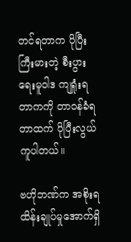တင်ရတာက ပိုပြီးကြီးမားတဲ့ စီးပွားရေးမူဝါဒ ကျရှုံးရတာကကို တာဝန်ခံရတာထက် ပိုပြီးလွယ်ကူပါတယ်။

ဗဟိုဘဏ်က အစိုးရထိန်းချုပ်မှုအောက်ရှိ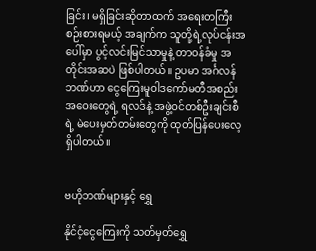ခြင်း၊ မရှိခြင်းဆိုတာထက် အရေးတကြီးစဉ်းစားရမယ့် အချက်က သူတို့ရဲ့လုပ်ငန်းအပေါ်မှာ ပွင့်လင်းမြင်သာမှုနဲ့ တာဝန်ခံမှု အတိုင်းအဆပဲ ဖြစ်ပါတယ်။ ဥပမာ အင်္ဂလန်ဘဏ်ဟာ ငွေကြေးမူဝါဒကော်မတီအစည်းအဝေးတွေရဲ့ ရလဒ်နဲ့ အဖွဲ့ဝင်တစ်ဦးချင်းစီရဲ့ မဲပေးမှတ်တမ်းတွေကို ထုတ်ပြန်ပေးလေ့ရှိပါတယ်။


ဗဟိုဘဏ်များနှင့် ရွှေ

နိုင်ငံ့ငွေကြေးကို သတ်မှတ်ရွှေ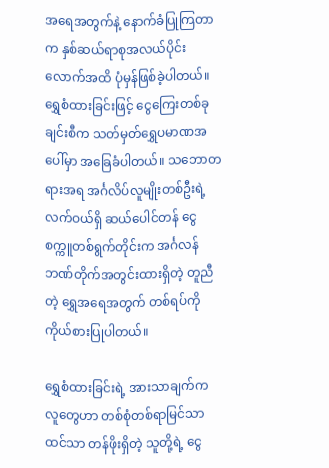အရေအတွက်နဲ့ နောက်ခံပြုကြတာက နှစ်ဆယ်ရာစုအလယ်ပိုင်းလောက်အထိ ပုံမှန်ဖြစ်ခဲ့ပါတယ်။ ရွှေစံထားခြင်းဖြင့် ငွေကြေးတစ်ခုချင်းစီက သတ်မှတ်ရွှေပမာဏအပေါ်မှာ အခြေခံပါတယ်။ သဘောတရားအရ အင်္ဂလိပ်လူမျိုးတစ်ဦးရဲ့ လက်ဝယ်ရှိ ဆယ်ပေါင်တန် ငွေစက္ကူတစ်ရွက်တိုင်းက အင်္ဂလန်ဘဏ်တိုက်အတွင်းထားရှိတဲ့ တူညီတဲ့ ရွှေအရေအတွက် တစ်ရပ်ကို ကိုယ်စားပြုပါတယ်။

ရွှေစံထားခြင်းရဲ့ အားသာချက်က လူတွေဟာ တစ်စုံတစ်ရာမြင်သာထင်သာ တန်ဖိုးရှိတဲ့ သူတို့ရဲ့ ငွေ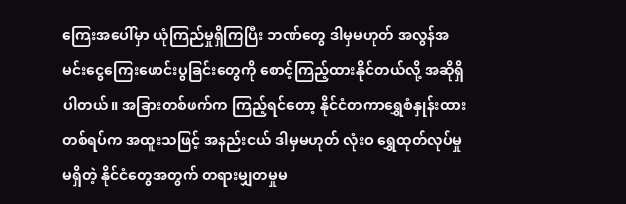ကြေးအပေါ်မှာ ယုံကြည်မှုရှိကြပြီး ဘဏ်တွေ ဒါမှမဟုတ် အလွန်အမင်းငွေကြေးဖောင်းပွခြင်းတွေကို စောင့်ကြည့်ထားနိုင်တယ်လို့ အဆိုရှိပါတယ်။ အခြားတစ်ဖက်က ကြည့်ရင်တော့ နိုင်ငံတကာရွှေစံနှုန်းထားတစ်ရပ်က အထူးသဖြင့် အနည်းငယ် ဒါမှမဟုတ် လုံးဝ ရွှေထုတ်လုပ်မှုမရှိတဲ့ နိုင်ငံတွေအတွက် တရားမျှတမှုမ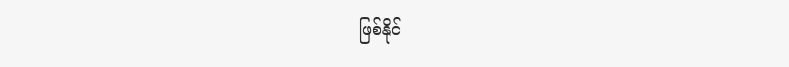ဖြစ်နိုင်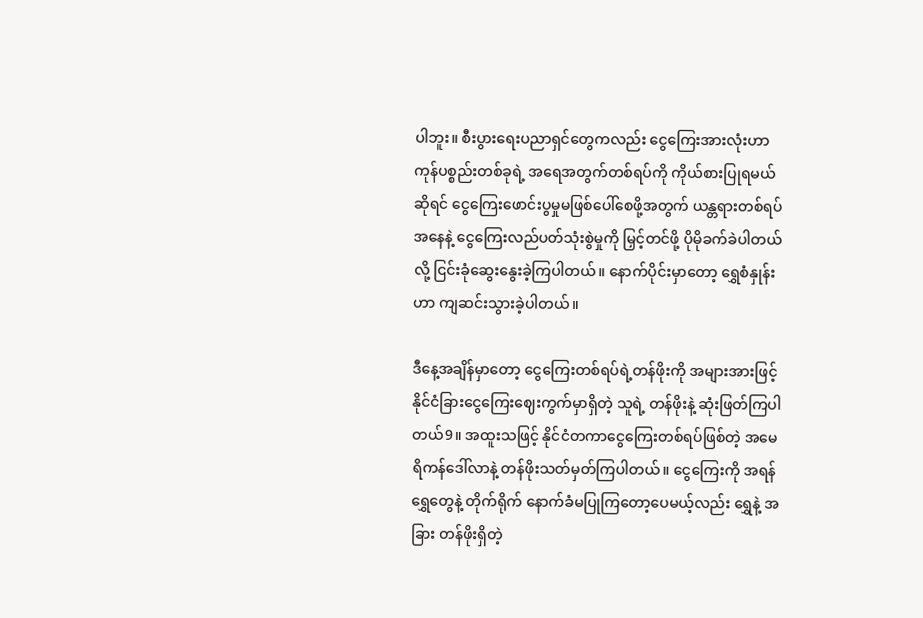ပါဘူး။ စီးပွားရေးပညာရှင်တွေကလည်း ငွေကြေးအားလုံးဟာ ကုန်ပစ္စည်းတစ်ခုရဲ့ အရေအတွက်တစ်ရပ်ကို ကိုယ်စားပြုရမယ်ဆိုရင် ငွေကြေးဖောင်းပွမှုမဖြစ်ပေါ်စေဖို့အတွက် ယန္တရားတစ်ရပ်အနေနဲ့ ငွေကြေးလည်ပတ်သုံးစွဲမှုကို မြှင့်တင်ဖို့ ပိုမိုခက်ခဲပါတယ်လို့ ငြင်းခုံဆွေးနွေးခဲ့ကြပါတယ်။ နောက်ပိုင်းမှာတော့ ရွှေစံနှုန်းဟာ ကျဆင်းသွားခဲ့ပါတယ်။

ဒီနေ့အချိန်မှာတော့ ငွေကြေးတစ်ရပ်ရဲ့တန်ဖိုးကို အများအားဖြင့် နိုင်ငံခြားငွေကြေးဈေးကွက်မှာရှိတဲ့ သူရဲ့ တန်ဖိုးနဲ့ ဆုံးဖြတ်ကြပါတယ်9။ အထူးသဖြင့် နိုင်ငံတကာငွေကြေးတစ်ရပ်ဖြစ်တဲ့ အမေရိကန်ဒေါ်လာနဲ့ တန်ဖိုးသတ်မှတ်ကြပါတယ်။ ငွေကြေးကို အရန်ရွှေတွေနဲ့ တိုက်ရိုက် နောက်ခံမပြုကြတော့ပေမယ့်လည်း ရွှေနဲ့ အခြား တန်ဖိုးရှိတဲ့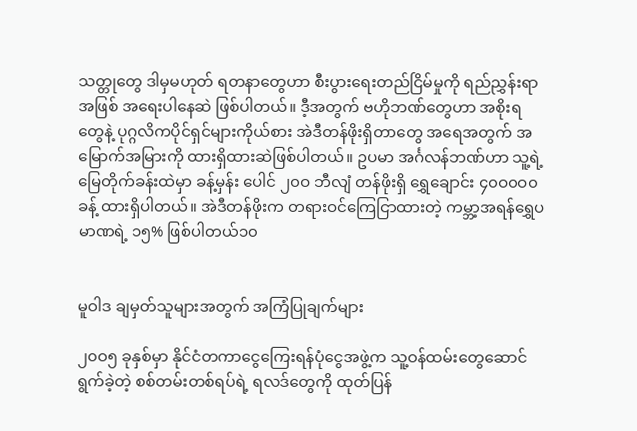သတ္တုတွေ ဒါမှမဟုတ် ရတနာတွေဟာ စီးပွားရေးတည်ငြိမ်မှုကို ရည်ညွှန်းရာအဖြစ် အရေးပါနေဆဲ ဖြစ်ပါတယ်။ ဒီ့အတွက် ဗဟိုဘဏ်တွေဟာ အစိုးရတွေနဲ့ ပုဂ္ဂလိကပိုင်ရှင်များကိုယ်စား အဲဒီတန်ဖိုးရှိတာတွေ အရေအတွက် အမြောက်အမြားကို ထားရှိထားဆဲဖြစ်ပါတယ်။ ဥပမာ အင်္ဂလန်ဘဏ်ဟာ သူ့ရဲ့မြေတိုက်ခန်းထဲမှာ ခန့်မှန်း ပေါင် ၂၀ဝ ဘီလျံ တန်ဖိုးရှိ ရွှေချောင်း ၄၀ဝ၀ဝ၀ ခန့် ထားရှိပါတယ်။ အဲဒီတန်ဖိုးက တရားဝင်ကြေငြာထားတဲ့ ကမ္ဘာ့အရန်ရွှေပမာဏရဲ့ ၁၅% ဖြစ်ပါတယ်၁၀


မူဝါဒ ချမှတ်သူများအတွက် အကြံပြုချက်များ

၂၀ဝ၅ ခုနှစ်မှာ နိုင်ငံတကာငွေကြေးရန်ပုံငွေအဖွဲ့က သူ့ဝန်ထမ်းတွေဆောင်ရွက်ခဲ့တဲ့ စစ်တမ်းတစ်ရပ်ရဲ့ ရလဒ်တွေကို ထုတ်ပြန်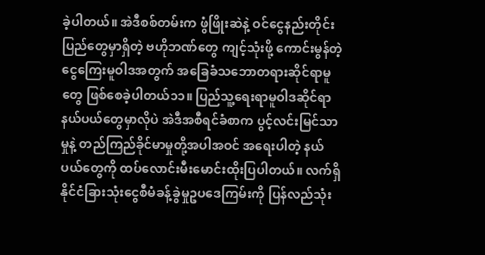ခဲ့ပါတယ်။ အဲဒီစစ်တမ်းက ဖွံဖြိုးဆဲနဲ့ ဝင်ငွေနည်းတိုင်းပြည်တွေမှာရှိတဲ့ ဗဟိုဘဏ်တွေ ကျင့်သုံးဖို့ ကောင်းမွန်တဲ့ ငွေကြေးမူဝါဒအတွက် အခြေခံသဘောတရားဆိုင်ရာမူတွေ ဖြစ်စေခဲ့ပါတယ်၁၁။ ပြည်သူ့ရေးရာမူဝါဒဆိုင်ရာ နယ်ပယ်တွေမှာလိုပဲ အဲဒီအစီရင်ခံစာက ပွင့်လင်းမြင်သာမှုနဲ့ တည်ကြည်ခိုင်မာမှုတို့အပါအဝင် အရေးပါတဲ့ နယ်ပယ်တွေကို ထပ်လောင်းမီးမောင်းထိုးပြပါတယ်။ လက်ရှိ နိုင်ငံခြားသုံးငွေစီမံခန့်ခွဲမှုဥပဒေကြမ်းကို ပြန်လည်သုံး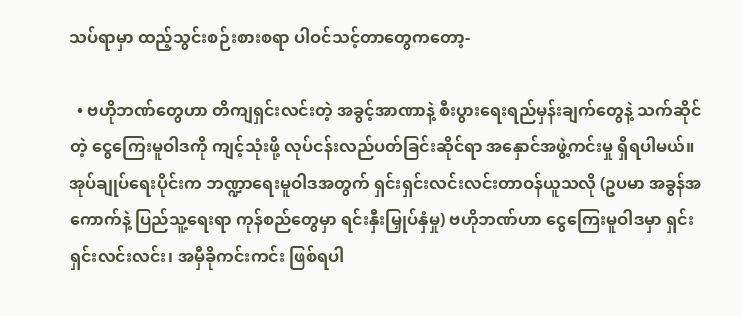သပ်ရာမှာ ထည့်သွင်းစဉ်းစားစရာ ပါဝင်သင့်တာတွေကတော့-

  • ဗဟိုဘဏ်တွေဟာ တိကျရှင်းလင်းတဲ့ အခွင့်အာဏာနဲ့ စီးပွားရေးရည်မှန်းချက်တွေနဲ့ သက်ဆိုင်တဲ့ ငွေကြေးမူဝါဒကို ကျင့်သုံးဖို့ လုပ်ငန်းလည်ပတ်ခြင်းဆိုင်ရာ အနှောင်အဖွဲ့ကင်းမှု ရှိရပါမယ်။ အုပ်ချုပ်ရေးပိုင်းက ဘဏ္ဍာရေးမူဝါဒအတွက် ရှင်းရှင်းလင်းလင်းတာဝန်ယူသလို (ဥပမာ အခွန်အကောက်နဲ့ ပြည်သူ့ရေးရာ ကုန်စည်တွေမှာ ရင်းနှီးမြှုပ်နှံမှု) ဗဟိုဘဏ်ဟာ ငွေကြေးမူဝါဒမှာ ရှင်းရှင်းလင်းလင်း၊ အမှီခိုကင်းကင်း ဖြစ်ရပါ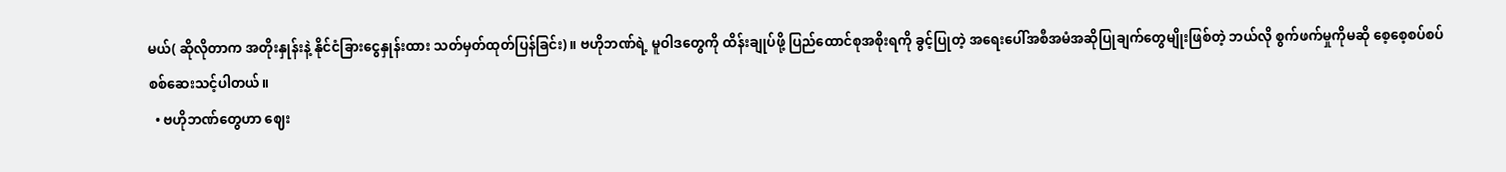မယ်( ဆိုလိုတာက အတိုးနှုန်းနဲ့ နိုင်ငံခြားငွေနှုန်းထား သတ်မှတ်ထုတ်ပြန်ခြင်း) ။ ဗဟိုဘဏ်ရဲ့ မူဝါဒတွေကို ထိန်းချုပ်ဖို့ ပြည်ထောင်စုအစိုးရကို ခွင့်ပြုတဲ့ အရေးပေါ်အစီအမံအဆိုပြုချက်တွေမျိုးဖြစ်တဲ့ ဘယ်လို စွက်ဖက်မှုကိုမဆို စေ့စေ့စပ်စပ် စစ်ဆေးသင့်ပါတယ်။
  • ဗဟိုဘဏ်တွေဟာ ဈေး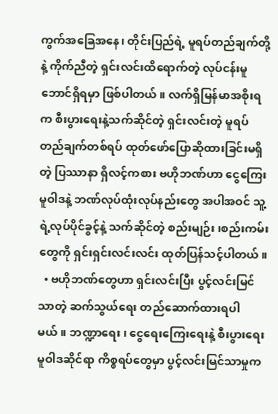ကွက်အခြေအနေ၊ တိုင်းပြည်ရဲ့ မူရပ်တည်ချက်တို့နဲ့ ကိုက်ညီတဲ့ ရှင်းလင်းထိရောက်တဲ့ လုပ်ငန်းမူဘောင်ရှိရမှာ ဖြစ်ပါတယ်။ လက်ရှိမြန်မာအစိုးရက စီးပွားရေးနဲ့သက်ဆိုင်တဲ့ ရှင်းလင်းတဲ့ မူရပ်တည်ချက်တစ်ရပ် ထုတ်ဖော်ပြောဆိုထားခြင်းမရှိတဲ့ ပြဿာနာ ရှိလင့်ကစား ဗဟိုဘဏ်ဟာ ငွေကြေးမူဝါဒနဲ့ ဘဏ်လုပ်ထုံးလုပ်နည်းတွေ အပါအဝင် သူ့ရဲ့လုပ်ပိုင်ခွင့်နဲ့ သက်ဆိုင်တဲ့ စည်းမျဉ်း၊စည်းကမ်းတွေကို ရှင်းရှင်းလင်းလင်း ထုတ်ပြန်သင့်ပါတယ်။
  • ဗဟိုဘဏ်တွေဟာ ရှင်းလင်းပြီး ပွင့်လင်းမြင်သာတဲ့ ဆက်သွယ်ရေး တည်ဆောက်ထားရပါမယ်။ ဘဏ္ဍာရေး၊ ငွေရေးကြေးရေးနဲ့ စီးပွားရေးမူဝါဒဆိုင်ရာ ကိစ္စရပ်တွေမှာ ပွင့်လင်းမြင်သာမှုက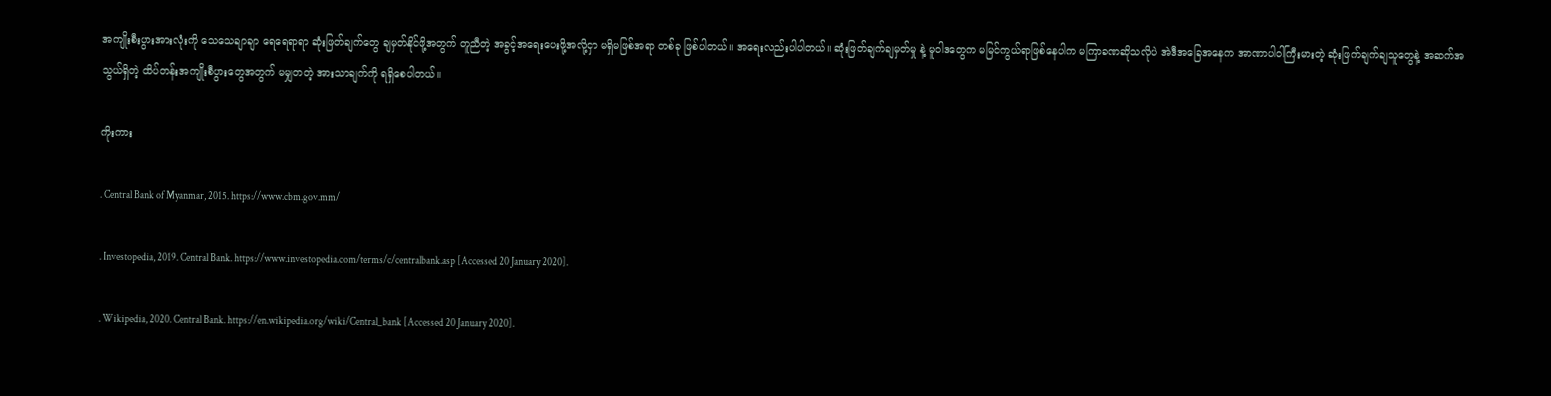အကျိုးစီးပွားအားလုံးကို သေသေချာချာ ရေရေရာရာ ဆုံးဖြတ်ချက်တွေ ချမှတ်နိုင်ဖို့အတွက် တူညီတဲ့ အခွင့်အရေးပေးဖို့အလို့ငှာ မရှိမဖြစ်အရာ တစ်ခု ဖြစ်ပါတယ်။ အရေးလည်းပါပါတယ်။ ဆုံးဖြတ်ချက်ချမှတ်မှု နဲ့ မူဝါဒတွေက မမြင်ကွယ်ရာဖြစ်နေပါက မကြာခဏဆိုသလိုပဲ အဲဒီအခြေအနေက အာဏာပါဝါကြီးမားတဲ့ ဆုံးဖြက်ချက်ချသူတွေနဲ့ အဆက်အသွယ်ရှိတဲ့ ထိပ်တန်းအကျိုးစီပွားတွေအတွက် မမျှတတဲ့ အားသာချက်ကို ရရှိစေပါတယ်။

ကိုးကား

. Central Bank of Myanmar, 2015. https://www.cbm.gov.mm/

. Investopedia, 2019. Central Bank. https://www.investopedia.com/terms/c/centralbank.asp [Accessed 20 January 2020].

. Wikipedia, 2020. Central Bank. https://en.wikipedia.org/wiki/Central_bank [Accessed 20 January 2020].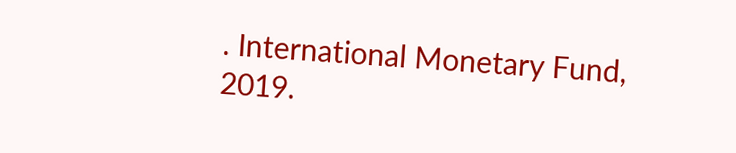. International Monetary Fund, 2019.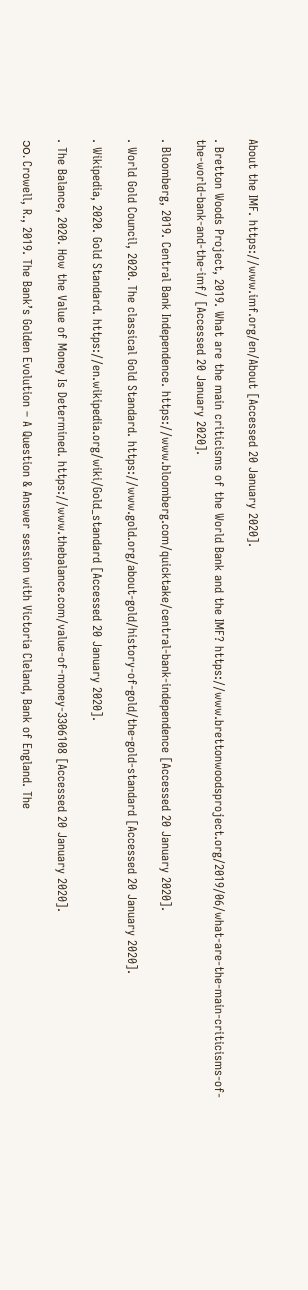About the IMF. https://www.imf.org/en/About [Accessed 20 January 2020].

. Bretton Woods Project, 2019. What are the main criticisms of the World Bank and the IMF? https://www.brettonwoodsproject.org/2019/06/what-are-the-main-criticisms-of-the-world-bank-and-the-imf/ [Accessed 20 January 2020].

. Bloomberg, 2019. Central Bank Independence. https://www.bloomberg.com/quicktake/central-bank-independence [Accessed 20 January 2020].

. World Gold Council, 2020. The classical Gold Standard. https://www.gold.org/about-gold/history-of-gold/the-gold-standard [Accessed 20 January 2020].

. Wikipedia, 2020. Gold Standard. https://en.wikipedia.org/wiki/Gold_standard [Accessed 20 January 2020].

. The Balance, 2020. How the Value of Money Is Determined. https://www.thebalance.com/value-of-money-3306108 [Accessed 20 January 2020].

၁၀. Crowell, R., 2019. The Bank’s Golden Evolution – A Question & Answer session with Victoria Cleland, Bank of England. The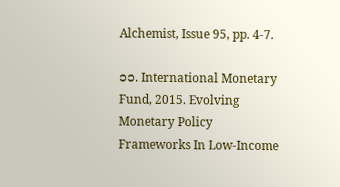Alchemist, Issue 95, pp. 4-7.

၁၁. International Monetary Fund, 2015. Evolving Monetary Policy Frameworks In Low-Income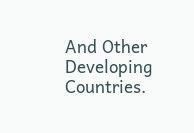And Other Developing Countries.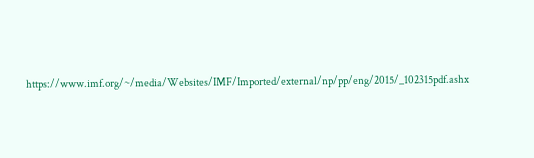https://www.imf.org/~/media/Websites/IMF/Imported/external/np/pp/eng/2015/_102315pdf.ashx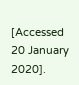[Accessed 20 January 2020].